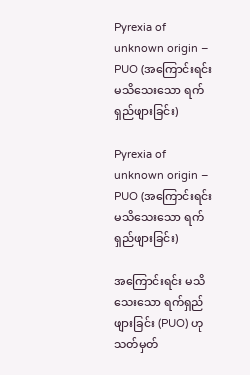Pyrexia of unknown origin – PUO (အကြောင်းရင်းမသိသေးသော ရက်ရှည်ဖျားခြင်း)

Pyrexia of unknown origin – PUO (အကြောင်းရင်းမသိသေးသော ရက်ရှည်ဖျားခြင်း)

အကြောင်းရင်း မသိသေးသော ရက်ရှည်ဖျားခြင်း (PUO) ဟု သတ်မှတ်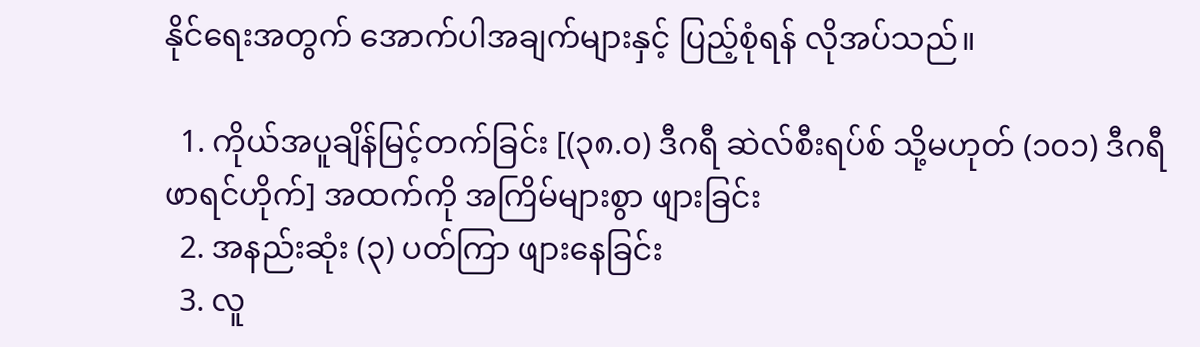နိုင်ရေးအတွက် အောက်ပါအချက်များနှင့် ပြည့်စုံရန် လိုအပ်သည်။

  1. ကိုယ်အပူချိန်မြင့်တက်ခြင်း [(၃၈.၀) ဒီဂရီ ဆဲလ်စီးရပ်စ် သို့မဟုတ် (၁၀၁) ဒီဂရီ ဖာရင်ဟိုက်] အထက်ကို အကြိမ်များစွာ ဖျားခြင်း
  2. အနည်းဆုံး (၃) ပတ်ကြာ ဖျားနေခြင်း
  3. လူ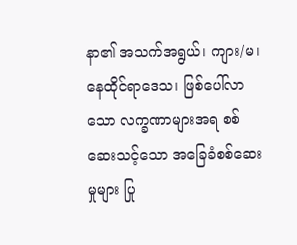နာ၏ အသက်အရွယ်၊ ကျား/မ၊ နေထိုင်ရာဒေသ၊ ဖြစ်ပေါ်လာသော လက္ခဏာများအရ စစ်ဆေးသင့်သော အခြေခံစစ်ဆေးမှုများ ပြု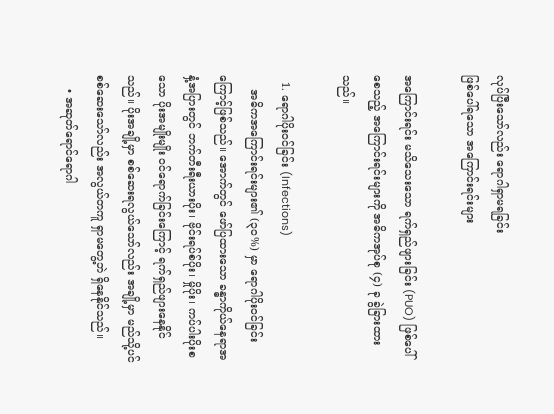လုပ်ပြီးသော်လည်း ရောဂါရှာမရခြင်း
ဖြစ်ပေါ်ရသော အကြောင်းရင်းများ

အကြောင်းရင်း မသိသေးသော ရက်ရှည်ဖျားခြင်း (PUO) ဖြစ်ပေါ်စေသည့် အကြောင်းရင်းများကို အဓိကအုပ်စု (၄) ခု ခွဲခြားထားသည်။

  1. ရောဂါပိုးဝင်ခြင်း (Infections)
    အဓိကအကြောင်းရင်းများ၏ (၃၀%) မှာ ရောဂါပိုးဝင်ခြင်းကြောင့်ဖြစ်သည်။ အောက်တွင် ဖော်ပြထားသော ခန္ဓာကိုယ်နေရာအနှံ့အပြားတွင် ဘက်တီးရီးယားပိုး၊ ဗိုင်းရပ်စ်ပိုး၊ မှိုပိုး၊ ကပ်ပါးပိုးစသော ပိုးအမျိုးမျိုး ဝင်‌ရောက်ခြင်းကြောင့် ရက်ရှည်ဖျားနေနိုင်သည်။ ပိုးအချို့မှာ စစ်ဆေးရလွယ်သော်လည်း အချို့မှာ မည်သို့ပင်စစ်ဆေးသော်လည်း အလွယ်တကူ ရှာမတွေ့ဘဲ ရှိနေနိုင်သည်။
    • အဆုတ်‌ရောင်ရောဂါ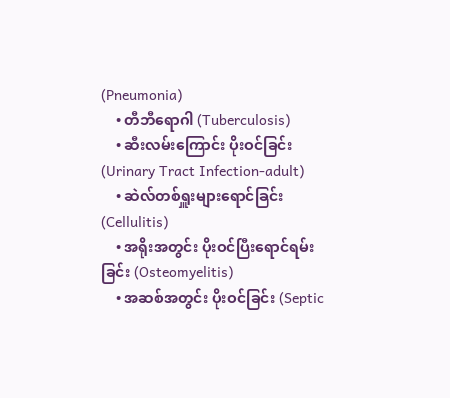(Pneumonia)
    • တီဘီရောဂါ (Tuberculosis)
    • ဆီးလမ်းကြောင်း ပိုးဝင်ခြင်း (Urinary Tract Infection-adult)
    • ဆဲလ်တစ်ရှူးများရောင်ခြင်း (Cellulitis)
    • အရိုးအတွင်း ပိုးဝင်ပြီးရောင်ရမ်းခြင်း (Osteomyelitis)
    • အဆစ်အတွင်း ပိုးဝင်ခြင်း (Septic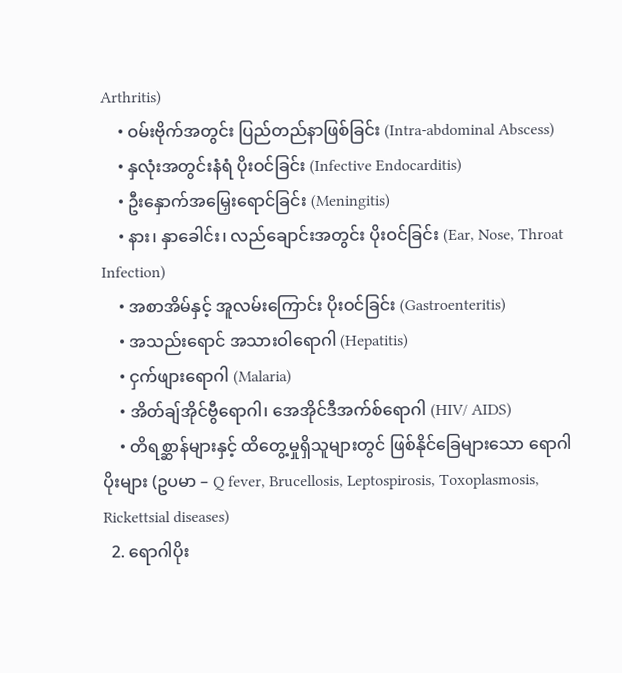Arthritis)
    • ဝမ်းဗိုက်အတွင်း ပြည်တည်နာဖြစ်ခြင်း (Intra-abdominal Abscess)
    • နှလုံးအတွင်းနံရံ ပိုးဝင်ခြင်း (Infective Endocarditis)
    • ဦးနှောက်အမြှေးရောင်ခြင်း (Meningitis)
    • နား၊ နှာခေါင်း၊ လည်ချောင်းအတွင်း ပိုးဝင်ခြင်း (Ear, Nose, Throat Infection)
    • အစာအိမ်နှင့် အူလမ်းကြောင်း ပိုးဝင်ခြင်း (Gastroenteritis)
    • အသည်းရောင် အသားဝါရောဂါ (Hepatitis)
    • ငှက်ဖျား‌ရောဂါ (Malaria)
    • အိတ်ချ်အိုင်ဗွီရောဂါ၊ အေအိုင်ဒီအက်စ်ရောဂါ (HIV/ AIDS)
    • တိရစ္ဆာန်များနှင့် ထိတွေ့မှုရှိသူများတွင် ဖြစ်နိုင်ခြေများသော ရောဂါပိုးများ (ဥပမာ – Q fever, Brucellosis, Leptospirosis, Toxoplasmosis, Rickettsial diseases)
  2. ရောဂါပိုး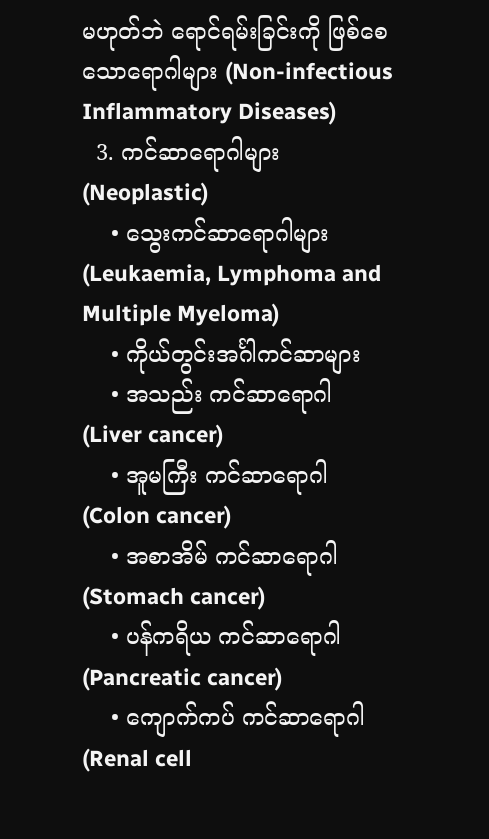မဟုတ်ဘဲ ရောင်ရမ်းခြင်းကို ဖြစ်စေသော‌ရောဂါများ (Non-infectious Inflammatory Diseases)
  3. ကင်ဆာ‌ရောဂါများ (Neoplastic)
    • သွေးကင်ဆာရောဂါများ (Leukaemia, Lymphoma and Multiple Myeloma)
    • ကိုယ်တွင်းအင်္ဂါကင်ဆာများ
    • အသည်း ကင်ဆာရောဂါ (Liver cancer)
    • အူမကြီး ကင်ဆာရောဂါ (Colon cancer)
    • အစာအိမ် ကင်ဆာရောဂါ (Stomach cancer)
    • ပန်ကရိယ ကင်ဆာရောဂါ (Pancreatic cancer)
    • ကျောက်ကပ် ကင်ဆာရောဂါ (Renal cell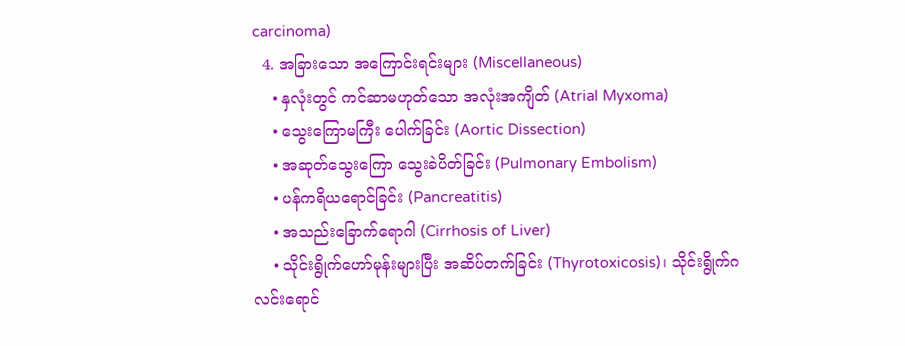carcinoma)
  4. အခြားသော အကြောင်းရင်းများ (Miscellaneous)
    • နှလုံးတွင် ကင်ဆာမဟုတ်သော အလုံးအကျိတ် (Atrial Myxoma)
    • သွေးကြောမကြီး ပေါက်ခြင်း (Aortic Dissection)
    • အဆုတ်သွေးကြော သွေးခဲပိတ်ခြင်း (Pulmonary Embolism)
    • ပန်ကရိယရောင်ခြင်း (Pancreatitis)
    • အသည်းခြောက်‌ရောဂါ (Cirrhosis of Liver)
    • သိုင်းရွိုက်ဟော်မုန်းများပြီး အဆိပ်တက်ခြင်း (Thyrotoxicosis)၊ သိုင်းရွိုက်ဂလင်းရောင်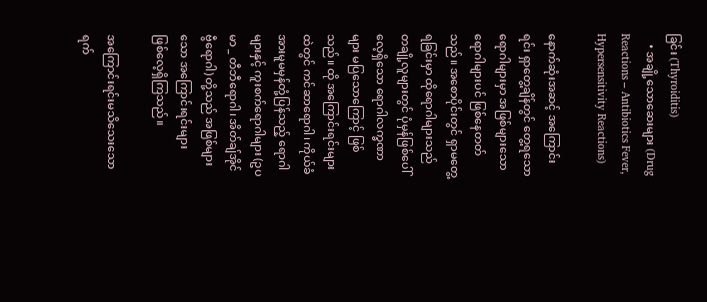ခြင်း (Thyroiditis)
    • အချို့သောဆေးများ (Drug Reactions – Antibiotics Fever, Hypersensitivity Reactions)

နောက်ဆုံးအဆင့် အကြောင်းရင်း ရှာတွေ့ချိန်တွင် တွေ့ရသောရောဂါများမှာ အဖြစ်များသောရောဂါများပင် ဖြစ်နေတတ်သည်။ အစောပိုင်းတွင် ရှာမတွေ့ရခြင်းမှာ ထိုရောဂါများသည် တချို့လူများတွင် ပုံမှန်ဖြစ်ပေါ်လေ့ရှိသော ရောဂါလက္ခဏာများ မပြသောကြောင့် ဖြစ်သည်။ ထို အကြောင်းရင်းများထဲတွင် ကင်ဆာရောဂါ၊ ကိုယ်ခံအားမူမမှန်တုံ့ပြန်သည့် ရောဂါများနှင့် ကူးစက်ရောဂါများ (ဥပမာ _ တီဘီရောဂါ၊ အိတ်ချ်အိုင်ဗွီရောဂါ) တို့သည် အဖြစ်များသော အကြောင်းရင်းများ ဖြစ်‌လေ့ရှိကြသည်။

အကြောင်းရင်းမသိသေးသော ရက်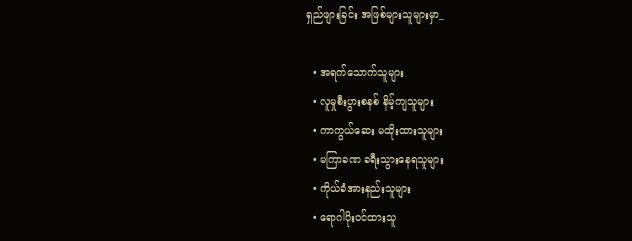ရှည်ဖျားခြင်း အဖြစ်များသူများမှာ_

  • အရက်သောက်သူများ
  • လူမှုစီးပွားစနစ် နိမ့်ကျသူများ
  • ကာကွယ်ဆေး မထိုးထားသူများ
  • မကြာခဏ ခရီးသွားနေရသူများ
  • ကိုယ်ခံအားနည်းသူများ
  • ရောဂါပိုးဝင်ထားသူ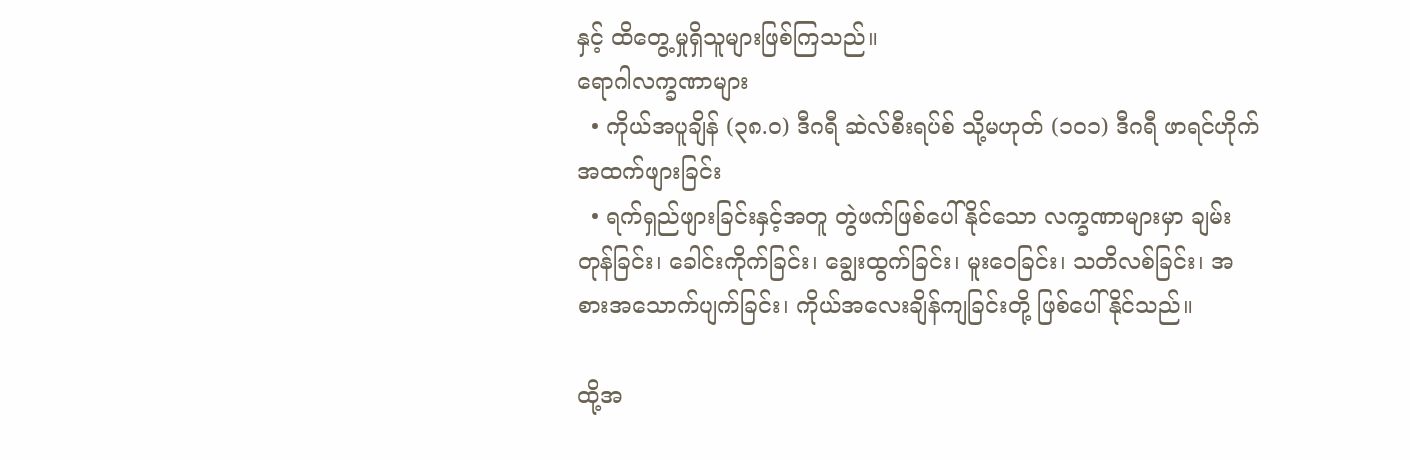နှင့် ထိတွေ့မှုရှိသူများဖြစ်ကြသည်။
ရောဂါလက္ခဏာများ
  • ကိုယ်အပူချိန် (၃၈.၀) ဒီဂရီ ဆဲလ်စီးရပ်စ် သို့မဟုတ် (၁၀၁) ဒီဂရီ ဖာရင်ဟိုက် အထက်ဖျားခြင်း
  • ရက်ရှည်ဖျားခြင်းနှင့်အတူ တွဲဖက်ဖြစ်ပေါ်နိုင်သော လက္ခဏာများမှာ ချမ်းတုန်ခြင်း၊ ခေါင်းကိုက်ခြင်း၊ ချွေးထွက်ခြင်း၊ မူးဝေခြင်း၊ သတိလစ်ခြင်း၊ အစားအသောက်ပျက်ခြင်း၊ ကိုယ်အလေးချိန်ကျခြင်းတို့ ဖြစ်ပေါ်နိုင်သည်။

ထို့အ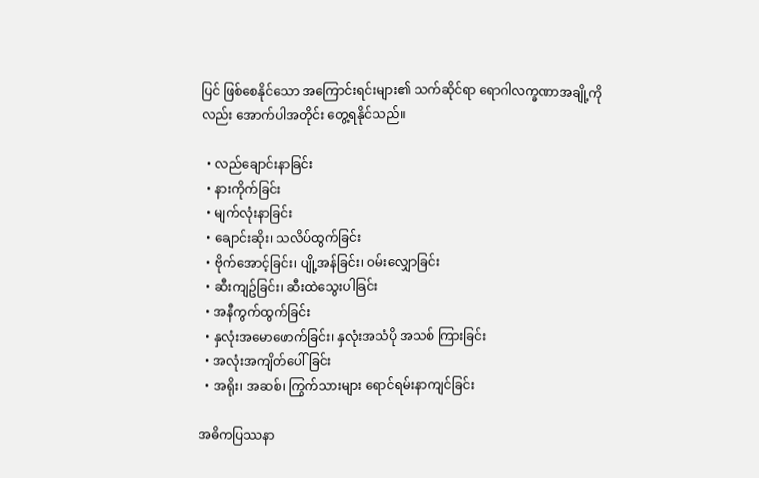ပြင် ဖြစ်စေနိုင်သော အကြောင်းရင်းများ၏ သက်ဆိုင်ရာ ရောဂါလက္ခဏာအချို့ကိုလည်း အောက်ပါအတိုင်း တွေ့ရနိုင်သည်။

  • လည်ချောင်းနာခြင်း
  • နားကိုက်ခြင်း
  • မျက်လုံးနာခြင်း
  • ချောင်းဆိုး၊ သလိပ်ထွက်ခြင်း
  • ဗိုက်အောင့်ခြင်း၊ ပျို့အန်ခြင်း၊ ဝမ်းလျှောခြင်း
  • ဆီးကျဥ်ခြင်း၊ ဆီးထဲသွေးပါခြင်း
  • အနီကွက်ထွက်ခြင်း
  • နှလုံးအမောဖောက်ခြင်း၊ နှလုံးအသံပို အသစ် ကြားခြင်း
  • အလုံးအကျိတ်ပေါ်ခြင်း
  • အရိုး၊ အဆစ်၊ ကြွက်သားများ ‌ရောင်ရမ်းနာကျင်ခြင်း

အဓိကပြဿနာ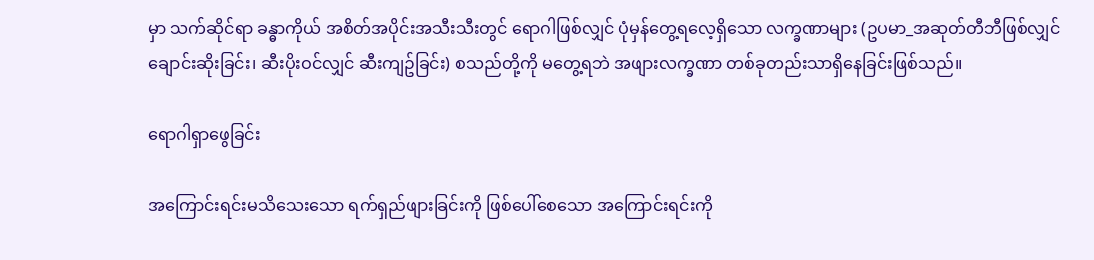မှာ သက်ဆိုင်ရာ ခန္ဓာကိုယ် အစိတ်အပိုင်းအသီးသီးတွင် ရောဂါဖြစ်လျှင် ပုံမှန်တွေ့ရလေ့ရှိသော လက္ခဏာများ (ဥပမာ_အဆုတ်တီဘီဖြစ်လျှင် ချောင်းဆိုးခြင်း၊ ဆီးပိုးဝင်လျှင် ဆီးကျဥ်ခြင်း) စသည်တို့ကို မတွေ့ရဘဲ အဖျားလက္ခဏာ တစ်ခုတည်းသာရှိနေခြင်းဖြစ်သည်။

ရောဂါရှာဖွေခြင်း

အကြောင်းရင်းမသိသေးသော ရက်ရှည်ဖျားခြင်းကို ဖြစ်ပေါ်စေသော အကြောင်းရင်းကို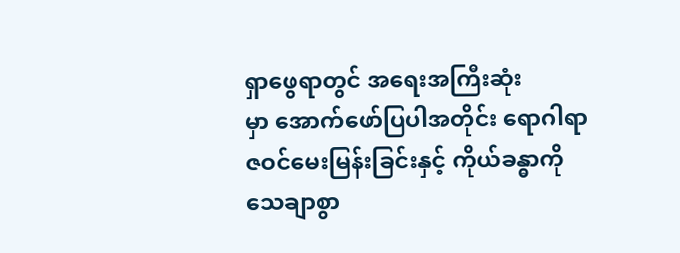ရှာဖွေရာတွင် အရေးအကြီးဆုံးမှာ ‌အောက်ဖော်ပြပါအတိုင်း ‌‌ရောဂါရာဇဝင်မေးမြန်းခြင်းနှင့် ကိုယ်ခန္ဓာကို သေချာစွာ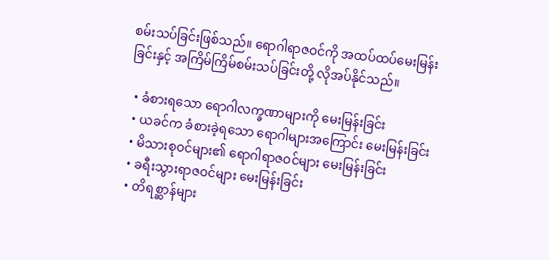စမ်းသပ်ခြင်းဖြစ်သည်။ ရောဂါရာဇဝင်ကို အထပ်ထပ်မေးမြန်းခြင်းနှင့် အကြိမ်ကြိမ်စမ်းသပ်ခြင်းတို့ လိုအပ်နိုင်သည်။

  • ခံစားရသော ရောဂါလက္ခဏာများကို မေးမြန်းခြင်း
  • ယခင်က ခံစားခဲ့ရသော ရောဂါများအကြောင်း မေးမြန်းခြင်း
  • မိသားစုဝင်များ၏ ရောဂါရာဇဝင်များ မေးမြန်းခြင်း
  • ခရီးသွားရာဇဝင်များ မေးမြန်းခြင်း
  • တိရစ္ဆာန်များ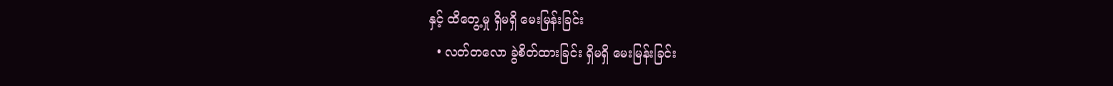နှင့် ထိတွေ့မှု ရှိမရှိ မေးမြန်းခြင်း
  • လတ်တလော ခွဲစိတ်ထားခြင်း ရှိမရှိ မေးမြန်းခြင်း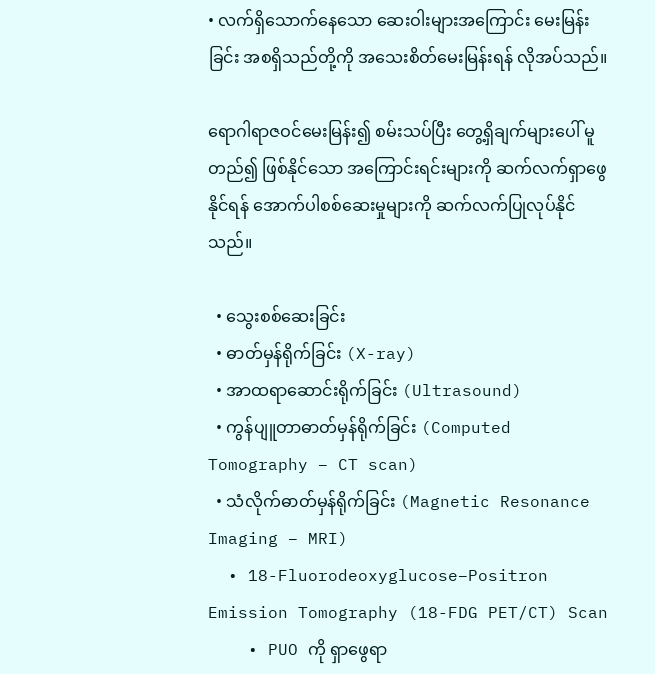• လက်ရှိသောက်နေသော ဆေးဝါးများအကြောင်း မေးမြန်းခြင်း အစရှိသည်တို့ကို အသေးစိတ်မေးမြန်းရန် လိုအပ်သည်။

ရောဂါရာဇဝင်မေးမြန်း၍ စမ်းသပ်ပြီး တွေ့ရှိချက်များပေါ် မူတည်၍ ဖြစ်နိုင်သော အကြောင်းရင်းများကို ဆက်လက်ရှာဖွေနိုင်ရန် အောက်ပါစစ်ဆေးမှုများကို ဆက်လက်ပြုလုပ်နိုင်သည်။

  • သွေးစစ်ဆေးခြင်း
  • ဓာတ်မှန်ရိုက်ခြင်း (X-ray)
  • အာထရာဆောင်းရိုက်ခြင်း (Ultrasound)
  • ကွန်ပျူတာဓာတ်မှန်ရိုက်ခြင်း (Computed Tomography – CT scan)
  • သံလိုက်ဓာတ်မှန်ရိုက်ခြင်း (Magnetic Resonance Imaging – MRI)
  • 18-Fluorodeoxyglucose–Positron Emission Tomography (18-FDG PET/CT) Scan
    • PUO ကို ရှာဖွေရာ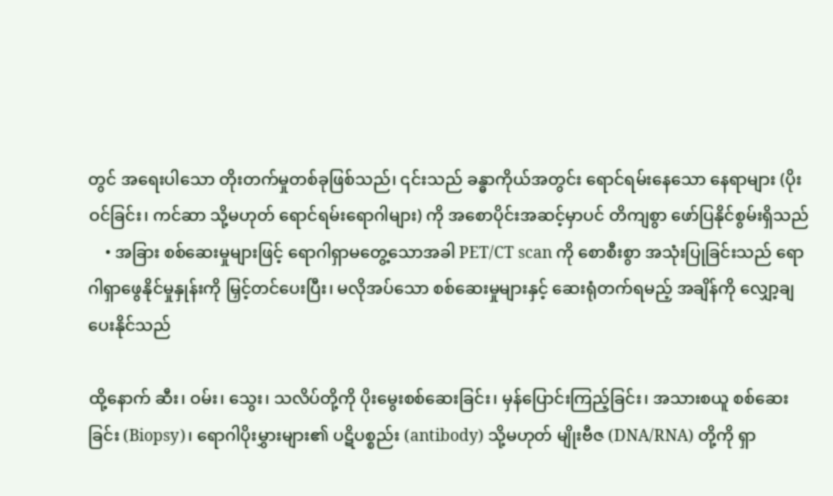တွင် အရေးပါသော တိုးတက်မှုတစ်ခုဖြစ်သည်၊ ၎င်းသည် ခန္ဓာကိုယ်အတွင်း ရောင်ရမ်းနေသော နေရာများ (ပိုးဝင်ခြင်း၊ ကင်ဆာ သို့မဟုတ် ရောင်ရမ်းရောဂါများ) ကို အစောပိုင်းအဆင့်မှာပင် တိကျစွာ ဖော်ပြနိုင်စွမ်းရှိသည်
    • အခြား စစ်ဆေးမှုများဖြင့် ရောဂါရှာမတွေ့သောအခါ PET/CT scan ကို စောစီးစွာ အသုံးပြုခြင်းသည် ရောဂါရှာဖွေနိုင်မှုနှုန်းကို မြှင့်တင်ပေးပြီး၊ မလိုအပ်သော စစ်ဆေးမှုများနှင့် ဆေးရုံတက်ရမည့် အချိန်ကို လျှော့ချပေးနိုင်သည်

ထို့နောက် ဆီး၊ ဝမ်း၊ သွေး၊ သလိပ်တို့ကို ပိုးမွေးစစ်ဆေးခြင်း၊ မှန်ပြောင်းကြည့်ခြင်း၊ အသားစယူ စစ်ဆေးခြင်း (Biopsy)၊ ရောဂါပိုးမွှားများ၏ ပဋိပစ္စည်း (antibody) သို့မဟုတ် မျိုးဗီဇ (DNA/RNA) တို့ကို ရှာ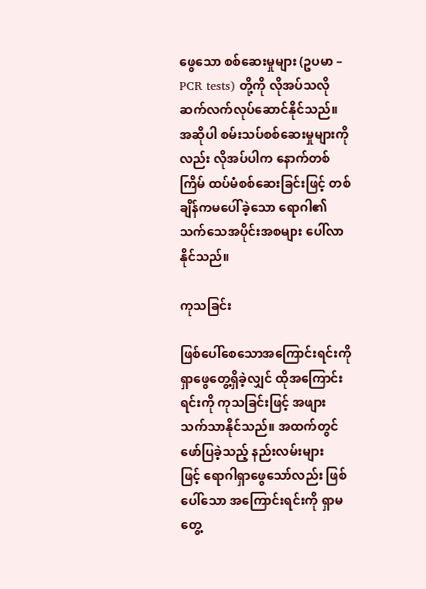ဖွေသော စစ်ဆေးမှုများ (ဥပမာ – PCR tests) တို့ကို လိုအပ်သလို ဆက်လက်လုပ်ဆောင်နိုင်သည်။ အဆိုပါ စမ်းသပ်စစ်ဆေးမှုများကိုလည်း လိုအပ်ပါက နောက်တစ်ကြိမ် ထပ်မံစစ်ဆေးခြင်းဖြင့် တစ်ချိန်ကမပေါ်ခဲ့သော ရောဂါ၏သက်သေအပိုင်းအစများ ပေါ်လာနိုင်သည်။

ကုသခြင်း

ဖြစ်ပေါ်စေသောအကြောင်းရင်းကို ရှာဖွေတွေ့ရှိခဲ့လျှင် ထိုအကြောင်းရင်းကို ကုသခြင်းဖြင့် အဖျားသက်သာနိုင်သည်။ အထက်တွင်ဖော်ပြခဲ့သည့် နည်းလမ်းများဖြင့် ‌ရောဂါရှာဖွေသော်လည်း ဖြစ်ပေါ်သော အကြောင်းရင်းကို ရှာမတွေ့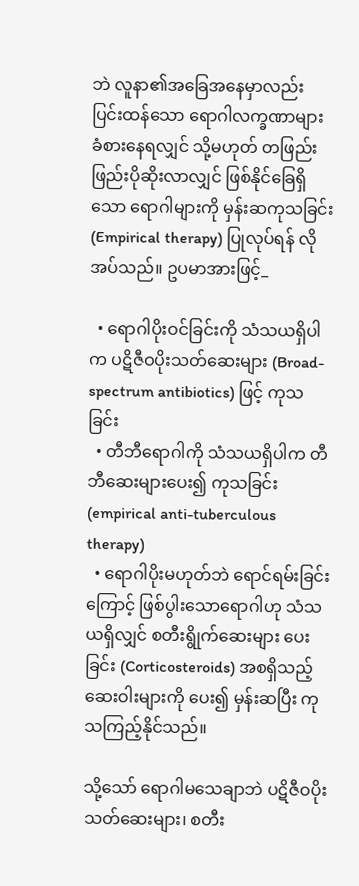ဘဲ လူနာ၏အခြေအနေမှာလည်း ပြင်းထန်သော ရောဂါလက္ခဏာများ ခံစားနေရလျှင် သို့မဟုတ် တဖြည်းဖြည်းပိုဆိုးလာလျှင် ဖြစ်နိုင်ခြေရှိသော ရောဂါများကို မှန်းဆကုသခြင်း (Empirical therapy) ပြုလုပ်ရန် လိုအပ်သည်။ ဥပမာအားဖြင့်_

  • ရောဂါပိုးဝင်ခြင်းကို သံသယရှိပါက ပဋိဇီဝပိုးသတ်ဆေးများ (Broad-spectrum antibiotics) ဖြင့် ကုသခြင်း
  • တီဘီရောဂါကို သံသယရှိပါက တီဘီဆေးများပေး၍ ကုသခြင်း (empirical anti-tuberculous therapy)
  • ရောဂါပိုးမဟုတ်ဘဲ ရောင်ရမ်းခြင်းကြောင့် ဖြစ်ပွါးသောရောဂါဟု သံသယရှိလျှင် စတီးရွိုက်ဆေးများ ပေးခြင်း (Corticosteroids) အစရှိသည့် ဆေးဝါးများကို ပေး၍ မှန်းဆပြီး ကုသကြည့်နိုင်သည်။

သို့သော် ရောဂါမသေချာဘဲ ပဋိဇီဝပိုးသတ်ဆေးများ၊ စတီး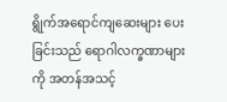ရွိုက်အရောင်ကျဆေးများ ပေးခြင်းသည် ရောဂါလက္ခဏာများကို အတန်အသင့်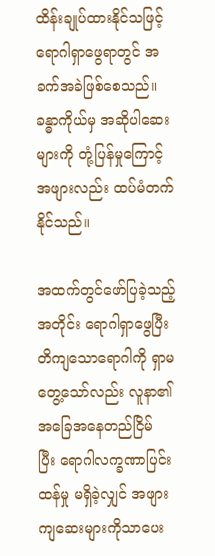ထိန်းချုပ်ထားနိုင်သဖြင့် ရောဂါရှာဖွေရာတွင် အခက်အခဲဖြစ်စေသည်။ ခန္ဓာကိုယ်မှ အဆိုပါဆေးများကို တုံ့ပြန်မှုကြောင့် အဖျားလည်း ထပ်မံတက်နိုင်သည်။

အထက်တွင်ဖော်ပြခဲ့သည့်အတိုင်း ရောဂါရှာဖွေပြီး တိကျသော‌ရောဂါကို ရှာမတွေ့သော်လည်း လူနာ၏ အခြေအနေတည်ငြိမ်ပြီး ‌ရောဂါလက္ခဏာပြင်းထန်မှု မရှိခဲ့လျှင် အဖျားကျဆေးများကိုသာပေး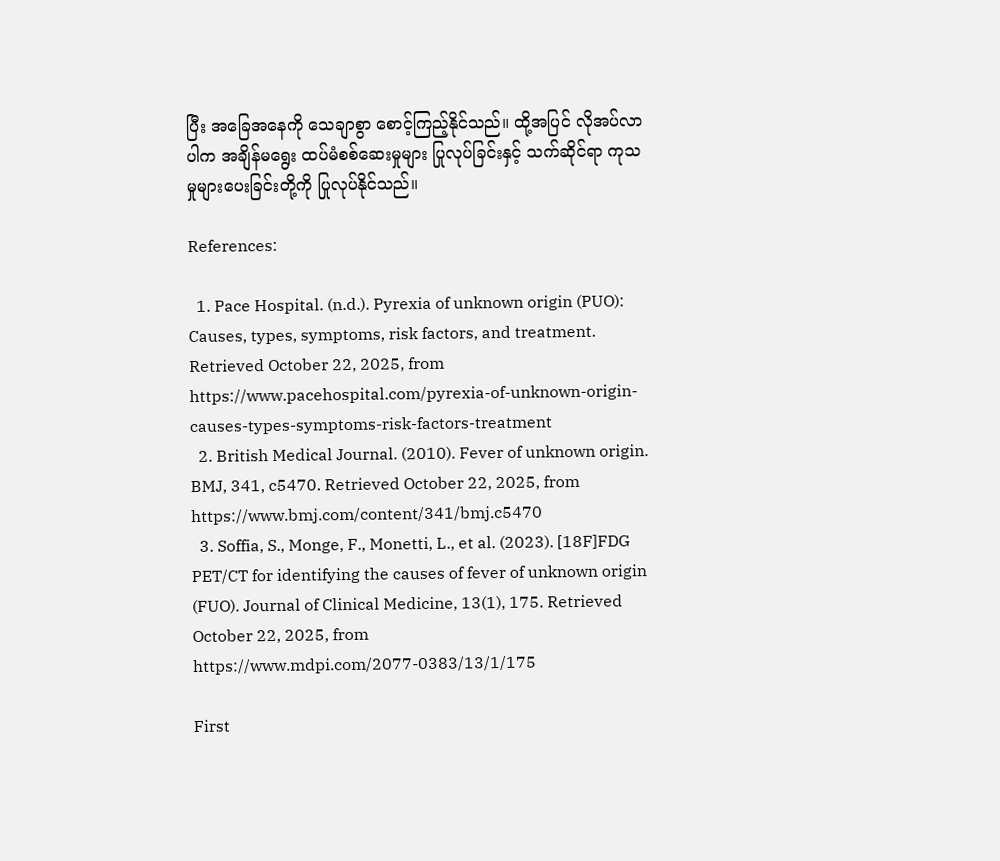ပြီး အခြေအနေကို သေချာစွာ စောင့်ကြည့်နိုင်သည်။ ထို့အပြင် လိုအပ်လာပါက အချိန်မရွေး ထပ်မံစစ်ဆေးမှုများ ပြုလုပ်ခြင်းနှင့် သက်ဆိုင်ရာ ကုသမှုများပေးခြင်းတို့ကို ပြုလုပ်နိုင်သည်။

References:

  1. Pace Hospital. (n.d.). Pyrexia of unknown origin (PUO): Causes, types, symptoms, risk factors, and treatment. Retrieved October 22, 2025, from https://www.pacehospital.com/pyrexia-of-unknown-origin-causes-types-symptoms-risk-factors-treatment
  2. British Medical Journal. (2010). Fever of unknown origin. BMJ, 341, c5470. Retrieved October 22, 2025, from https://www.bmj.com/content/341/bmj.c5470
  3. Soffia, S., Monge, F., Monetti, L., et al. (2023). [18F]FDG PET/CT for identifying the causes of fever of unknown origin (FUO). Journal of Clinical Medicine, 13(1), 175. Retrieved October 22, 2025, from https://www.mdpi.com/2077-0383/13/1/175

First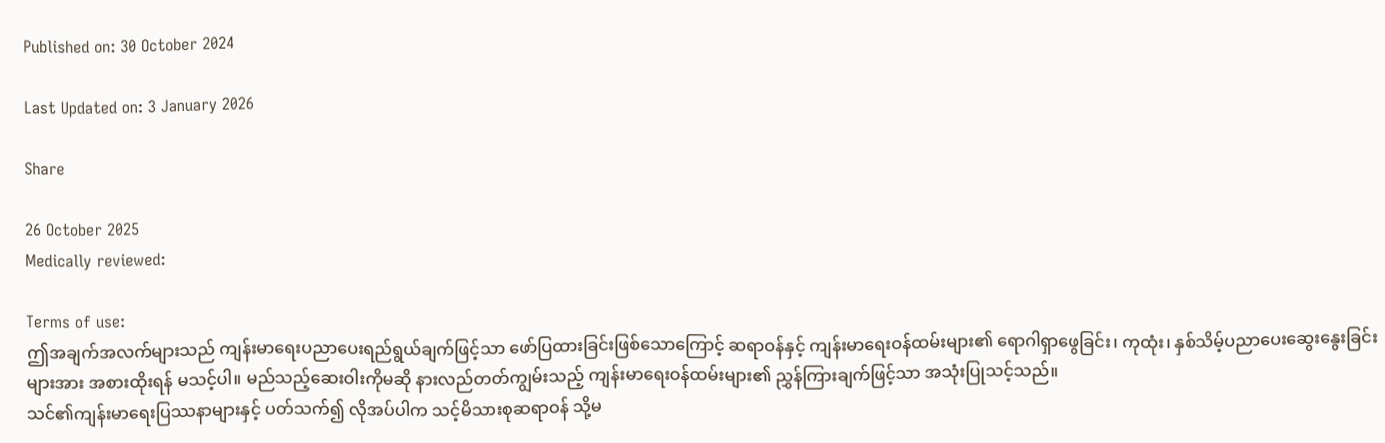Published on: 30 October 2024

Last Updated on: 3 January 2026

Share

26 October 2025
Medically reviewed:

Terms of use:
ဤအချက်အလက်များသည် ကျန်းမာရေးပညာပေးရည်ရွယ်ချက်ဖြင့်သာ ဖော်ပြထားခြင်းဖြစ်သောကြောင့် ဆရာဝန်နှင့် ကျန်းမာရေးဝန်ထမ်းများ၏ ရောဂါရှာဖွေခြင်း၊ ကုထုံး၊ နှစ်သိမ့်ပညာပေးဆွေးနွေးခြင်းများအား အစားထိုးရန် မသင့်ပါ။ မည်သည့်ဆေးဝါးကိုမဆို နားလည်တတ်ကျွမ်းသည့် ကျန်းမာရေးဝန်ထမ်းများ၏ ညွှန်ကြားချက်ဖြင့်သာ အသုံးပြုသင့်သည်။
သင်၏ကျန်းမာရေးပြဿနာများနှင့် ပတ်သက်၍ လိုအပ်ပါက သင့်မိသားစုဆရာဝန် သို့မ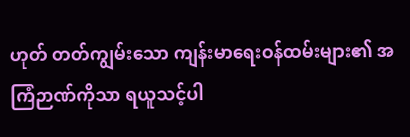ဟုတ် တတ်ကျွမ်းသော ကျန်းမာရေးဝန်ထမ်းများ၏ အကြံဉာဏ်ကိုသာ ရယူသင့်ပါ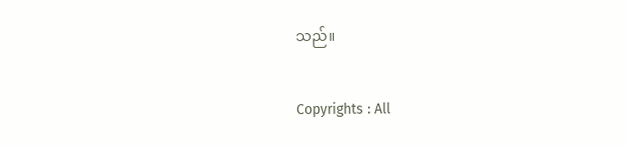သည်။

Copyrights : All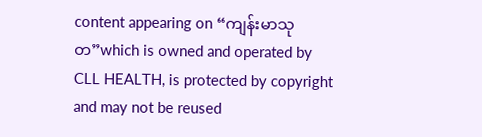content appearing on “ကျန်းမာသုတ”which is owned and operated by CLL HEALTH, is protected by copyright and may not be reused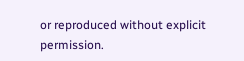or reproduced without explicit permission.